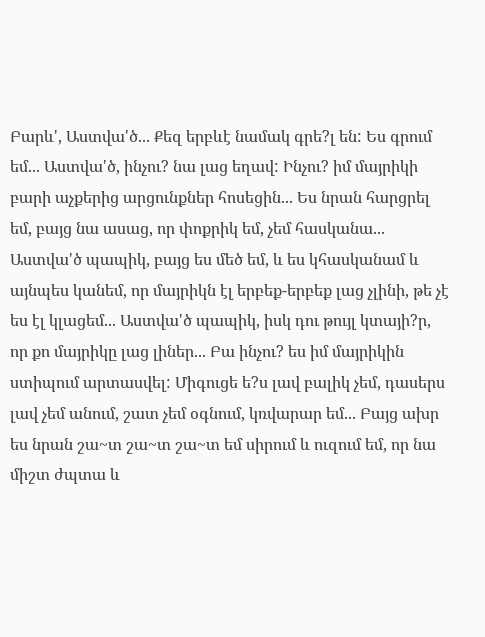Բարև', Աստվա'ծ... Քեզ երբևէ նամակ գրե?լ են: Ես գրում եմ... Աստվա'ծ, ինչու? նա լաց եղավ: Ինչու? իմ մայրիկի բարի աչքերից արցունքներ հոսեցին... Ես նրան հարցրել եմ, բայց նա ասաց, որ փոքրիկ եմ, չեմ հասկանա... Աստվա'ծ պապիկ, բայց ես մեծ եմ, և ես կհասկանամ և այնպես կանեմ, որ մայրիկն էլ երբեք-երբեք լաց չլինի, թե չէ ես էլ կլացեմ... Աստվա'ծ պապիկ, իսկ դու թույլ կտայի?ր, որ քո մայրիկը լաց լիներ... Բա ինչու? ես իմ մայրիկին ստիպում արտասվել: Միգուցե ե?ս լավ բալիկ չեմ, դասերս լավ չեմ անում, շատ չեմ օգնում, կռվարար եմ... Բայց ախր ես նրան շա~տ շա~տ շա~տ եմ սիրում և ուզում եմ, որ նա միշտ ժպտա և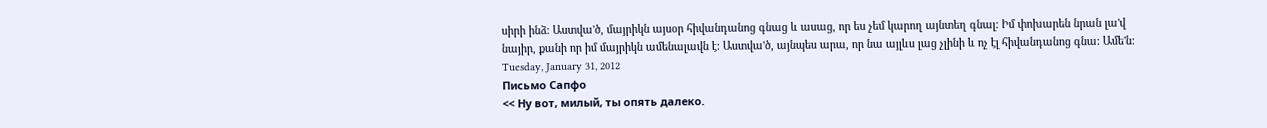սիրի ինձ: Աստվա'ծ, մայրիկն այսօր հիվանդանոց գնաց և ասաց, որ ես չեմ կարող այնտեղ գնալ: Իմ փոխարեն նրան լա'վ նայիր, քանի որ իմ մայրիկն ամենալավն է: Աստվա'ծ, այնպես արա, որ նա այլևս լաց չլինի և ոչ էլ հիվանդանոց գնա: Ամե'ն:
Tuesday, January 31, 2012
Письмо Сапфо
<< Ну вот, милый, ты опять далеко.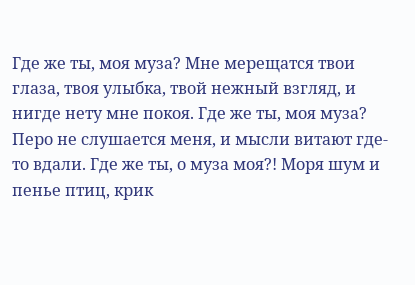Где же ты, моя муза? Мне мерещатся твои глаза, твоя улыбка, твой нежный взгляд, и нигде нету мне покоя. Где же ты, моя муза? Перо не слушается меня, и мысли витают где-то вдали. Где же ты, о муза моя?! Моря шум и пенье птиц, крик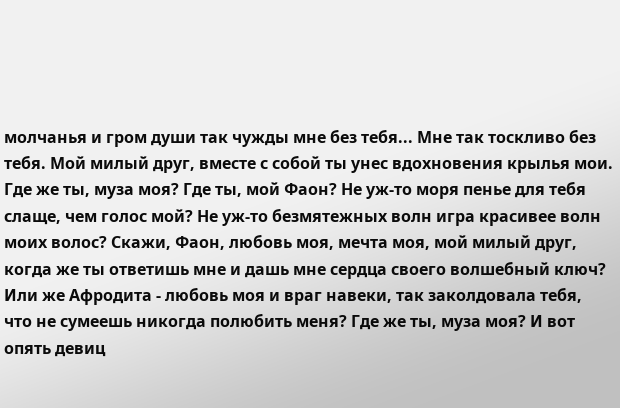молчанья и гром души так чужды мне без тебя... Мне так тоскливо без тебя. Мой милый друг, вместе с собой ты унес вдохновения крылья мои. Где же ты, муза моя? Где ты, мой Фаон? Не уж-то моря пенье для тебя слаще, чем голос мой? Не уж-то безмятежных волн игра красивее волн моих волос? Скажи, Фаон, любовь моя, мечта моя, мой милый друг, когда же ты ответишь мне и дашь мне сердца своего волшебный ключ? Или же Афродита - любовь моя и враг навеки, так заколдовала тебя, что не сумеешь никогда полюбить меня? Где же ты, муза моя? И вот опять девиц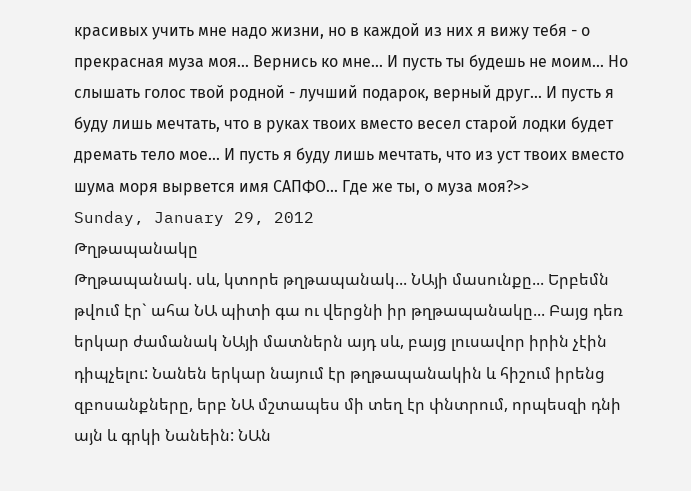красивых учить мне надо жизни, но в каждой из них я вижу тебя - о прекрасная муза моя... Вернись ко мне... И пусть ты будешь не моим... Но слышать голос твой родной - лучший подарок, верный друг... И пусть я буду лишь мечтать, что в руках твоих вместо весел старой лодки будет дремать тело мое... И пусть я буду лишь мечтать, что из уст твоих вместо шума моря вырвется имя САПФО... Где же ты, о муза моя?>>
Sunday, January 29, 2012
Թղթապանակը
Թղթապանակ. սև, կտորե թղթապանակ... ՆԱյի մասունքը... Երբեմն թվում էր` ահա ՆԱ պիտի գա ու վերցնի իր թղթապանակը... Բայց դեռ երկար ժամանակ ՆԱյի մատներն այդ սև, բայց լուսավոր իրին չէին դիպչելու: Նանեն երկար նայում էր թղթապանակին և հիշում իրենց զբոսանքները, երբ ՆԱ մշտապես մի տեղ էր փնտրում, որպեսզի դնի այն և գրկի Նանեին: ՆԱն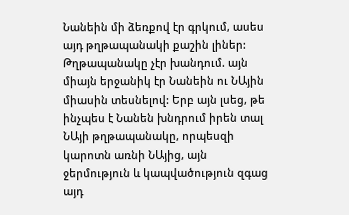Նանեին մի ձեռքով էր գրկում, ասես այդ թղթապանակի քաշին լիներ: Թղթապանակը չէր խանդում. այն միայն երջանիկ էր Նանեին ու ՆԱյին միասին տեսնելով: Երբ այն լսեց, թե ինչպես է Նանեն խնդրում իրեն տալ ՆԱյի թղթապանակը, որպեսզի կարոտն առնի ՆԱյից, այն ջերմություն և կապվածություն զգաց այդ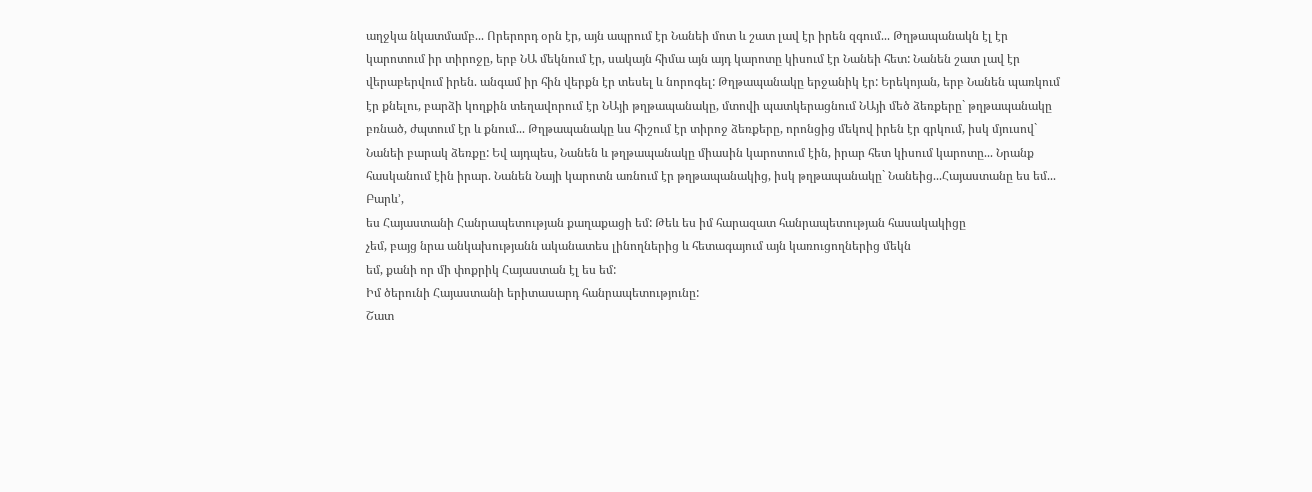աղջկա նկատմամբ... Որերորդ օրն էր, այն ապրում էր Նանեի մոտ և շատ լավ էր իրեն զգում... Թղթապանակն էլ էր կարոտում իր տիրոջը, երբ ՆԱ մեկնում էր, սակայն հիմա այն այդ կարոտը կիսում էր Նանեի հետ: Նանեն շատ լավ էր վերաբերվում իրեն. անգամ իր հին վերքն էր տեսել և նորոգել: Թղթապանակը երջանիկ էր: Երեկոյան, երբ Նանեն պառկում էր քնելու, բարձի կողքին տեղավորում էր ՆԱյի թղթապանակը, մտովի պատկերացնում ՆԱյի մեծ ձեռքերը` թղթապանակը բռնած, ժպտում էր և քնում... Թղթապանակը ևս հիշում էր տիրոջ ձեռքերը, որոնցից մեկով իրեն էր գրկում, իսկ մյուսով` Նանեի բարակ ձեռքը: Եվ այդպես, Նանեն և թղթապանակը միասին կարոտում էին, իրար հետ կիսում կարոտը... Նրանք հասկանում էին իրար. Նանեն Նայի կարոտն առնում էր թղթապանակից, իսկ թղթապանակը` Նանեից...Հայաստանը ես եմ...
Բարև’,
ես Հայաստանի Հանրապետության քաղաքացի եմ: Թեև ես իմ հարազատ հանրապետության հասակակիցը
չեմ, բայց նրա անկախությանն ականատես լինողներից և հետագայում այն կառուցողներից մեկն
եմ, քանի որ մի փոքրիկ Հայաստան էլ ես եմ:
Իմ ծերունի Հայաստանի երիտասարդ հանրապետությունը:
Շատ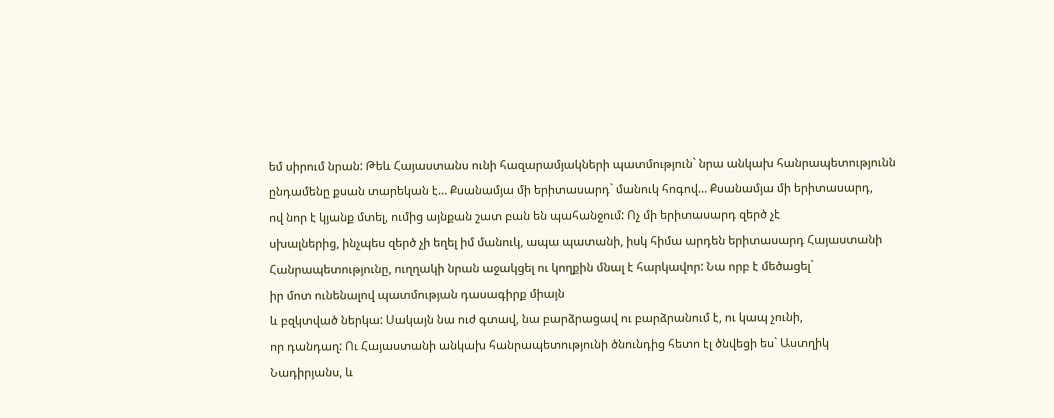եմ սիրում նրան: Թեև Հայաստանս ունի հազարամյակների պատմություն` նրա անկախ հանրապետությունն
ընդամենը քսան տարեկան է… Քսանամյա մի երիտասարդ` մանուկ հոգով… Քսանամյա մի երիտասարդ,
ով նոր է կյանք մտել, ումից այնքան շատ բան են պահանջում: Ոչ մի երիտասարդ զերծ չէ
սխալներից, ինչպես զերծ չի եղել իմ մանուկ, ապա պատանի, իսկ հիմա արդեն երիտասարդ Հայաստանի
Հանրապետությունը, ուղղակի նրան աջակցել ու կողքին մնալ է հարկավոր: Նա որբ է մեծացել`
իր մոտ ունենալով պատմության դասագիրք միայն
և բզկտված ներկա: Սակայն նա ուժ գտավ, նա բարձրացավ ու բարձրանում է, ու կապ չունի,
որ դանդաղ: Ու Հայաստանի անկախ հանրապետությունի ծնունդից հետո էլ ծնվեցի ես` Աստղիկ
Նադիրյանս, և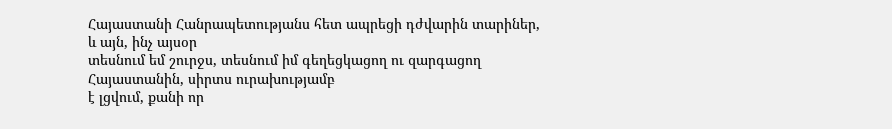Հայաստանի Հանրապետությանս հետ ապրեցի դժվարին տարիներ, և այն, ինչ այսօր
տեսնում եմ շուրջս, տեսնում իմ գեղեցկացող ու զարգացող Հայաստանին, սիրտս ուրախությամբ
է լցվում, քանի որ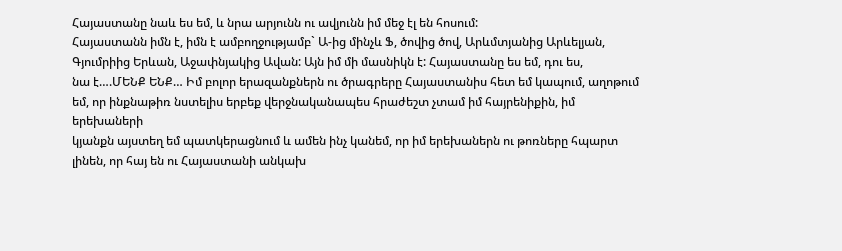Հայաստանը նաև ես եմ, և նրա արյունն ու ավյունն իմ մեջ էլ են հոսում:
Հայաստանն իմն է, իմն է ամբողջությամբ` Ա-ից մինչև Ֆ, ծովից ծով, Արևմտյանից Արևելյան,
Գյումրիից Երևան, Աջափնյակից Ավան: Այն իմ մի մասնիկն է: Հայաստանը ես եմ, դու ես,
նա է….ՄԵՆՔ ԵՆՔ… Իմ բոլոր երազանքներն ու ծրագրերը Հայաստանիս հետ եմ կապում, աղոթում
եմ, որ ինքնաթիռ նստելիս երբեք վերջնականապես հրաժեշտ չտամ իմ հայրենիքին, իմ երեխաների
կյանքն այստեղ եմ պատկերացնում և ամեն ինչ կանեմ, որ իմ երեխաներն ու թոռները հպարտ
լինեն, որ հայ են ու Հայաստանի անկախ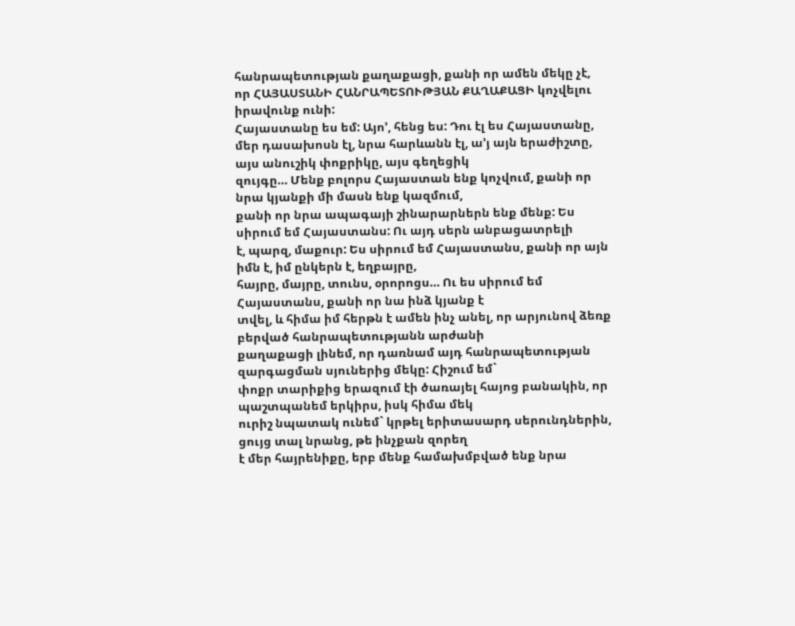հանրապետության քաղաքացի, քանի որ ամեն մեկը չէ,
որ ՀԱՅԱՍՏԱՆԻ ՀԱՆՐԱՊԵՏՈՒԹՅԱՆ ՔԱՂԱՔԱՑԻ կոչվելու իրավունք ունի:
Հայաստանը ես եմ: Այո’, հենց ես: Դու էլ ես Հայաստանը,
մեր դասախոսն էլ, նրա հարևանն էլ, ա’յ այն երաժիշտը, այս անուշիկ փոքրիկը, այս գեղեցիկ
զույգը… Մենք բոլորս Հայաստան ենք կոչվում, քանի որ նրա կյանքի մի մասն ենք կազմում,
քանի որ նրա ապագայի շինարարներն ենք մենք: Ես սիրում եմ Հայաստանս: Ու այդ սերն անբացատրելի
է, պարզ, մաքուր: Ես սիրում եմ Հայաստանս, քանի որ այն իմն է, իմ ընկերն է, եղբայրը,
հայրը, մայրը, տունս, օրորոցս… Ու ես սիրում եմ Հայաստանս, քանի որ նա ինձ կյանք է
տվել, և հիմա իմ հերթն է ամեն ինչ անել, որ արյունով ձեռք բերված հանրապետությանն արժանի
քաղաքացի լինեմ, որ դառնամ այդ հանրապետության զարգացման սյուներից մեկը: Հիշում եմ`
փոքր տարիքից երազում էի ծառայել հայոց բանակին, որ պաշտպանեմ երկիրս, իսկ հիմա մեկ
ուրիշ նպատակ ունեմ` կրթել երիտասարդ սերունդներին, ցույց տալ նրանց, թե ինչքան զորեղ
է մեր հայրենիքը, երբ մենք համախմբված ենք նրա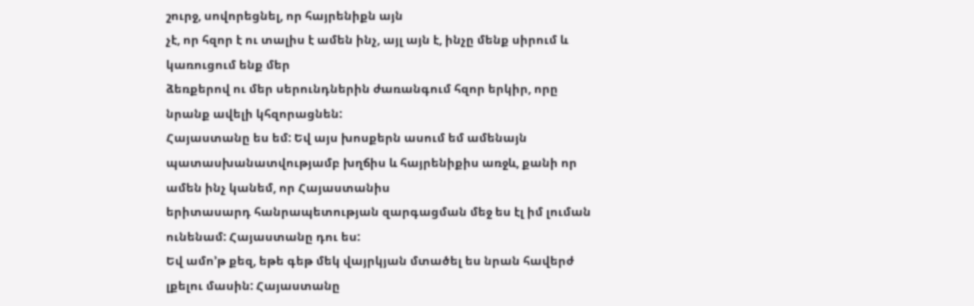շուրջ, սովորեցնել, որ հայրենիքն այն
չէ, որ հզոր է ու տալիս է ամեն ինչ, այլ այն է, ինչը մենք սիրում և կառուցում ենք մեր
ձեռքերով ու մեր սերունդներին ժառանգում հզոր երկիր, որը նրանք ավելի կհզորացնեն:
Հայաստանը ես եմ: Եվ այս խոսքերն ասում եմ ամենայն
պատասխանատվությամբ խղճիս և հայրենիքիս առջև, քանի որ ամեն ինչ կանեմ, որ Հայաստանիս
երիտասարդ հանրապետության զարգացման մեջ ես էլ իմ լուման ունենամ: Հայաստանը դու ես:
Եվ ամո’թ քեզ, եթե գեթ մեկ վայրկյան մտածել ես նրան հավերժ լքելու մասին: Հայաստանը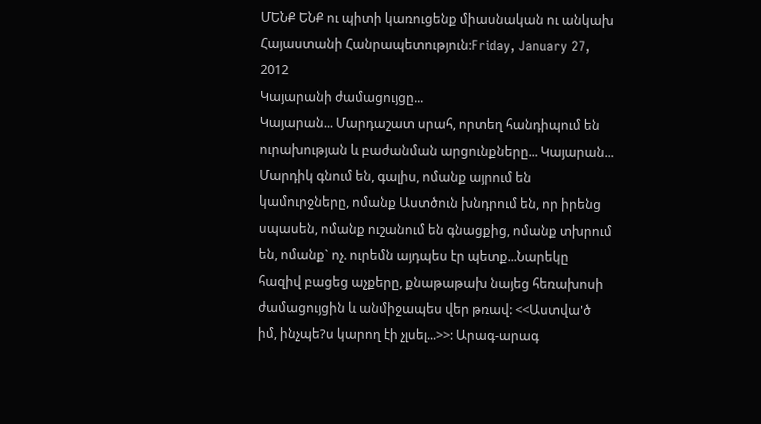ՄԵՆՔ ԵՆՔ ու պիտի կառուցենք միասնական ու անկախ Հայաստանի Հանրապետություն:Friday, January 27, 2012
Կայարանի ժամացույցը...
Կայարան... Մարդաշատ սրահ, որտեղ հանդիպում են ուրախության և բաժանման արցունքները... Կայարան... Մարդիկ գնում են, գալիս, ոմանք այրում են կամուրջները, ոմանք Աստծուն խնդրում են, որ իրենց սպասեն, ոմանք ուշանում են գնացքից, ոմանք տխրում են, ոմանք` ոչ. ուրեմն այդպես էր պետք...Նարեկը հազիվ բացեց աչքերը, քնաթաթախ նայեց հեռախոսի ժամացույցին և անմիջապես վեր թռավ: <<Աստվա'ծ իմ, ինչպե?ս կարող էի չլսել...>>: Արագ-արագ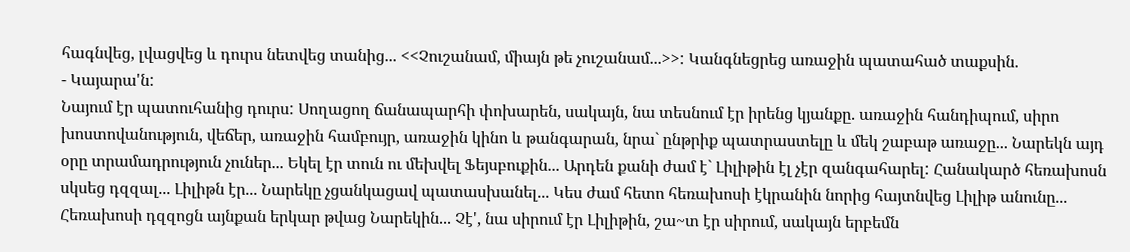հագնվեց, լվացվեց և դուրս նետվեց տանից... <<Չուշանամ, միայն թե չուշանամ...>>: Կանգնեցրեց առաջին պատահած տաքսին.
- Կայարա'ն:
Նայում էր պատուհանից դուրս: Սողացող ճանապարհի փոխարեն, սակայն, նա տեսնում էր իրենց կյանքը. առաջին հանդիպում, սիրո խոստովանություն, վեճեր, առաջին համբույր, առաջին կինո և թանգարան, նրա` ընթրիք պատրաստելը և մեկ շաբաթ առաջը... Նարեկն այդ օրը տրամադրություն չուներ... Եկել էր տուն ու մեխվել Ֆեյսբուքին... Արդեն քանի ժամ է` Լիլիթին էլ չէր զանգահարել: Հանակարծ հեռախոսն սկսեց դզզալ... Լիլիթն էր... Նարեկը չցանկացավ պատասխանել... Կես ժամ հետո հեռախոսի էկրանին նորից հայտնվեց Լիլիթ անունը... Հեռախոսի դզզոցն այնքան երկար թվաց Նարեկին... Չէ', նա սիրում էր Լիլիթին, շա~տ էր սիրում, սակայն երբեմն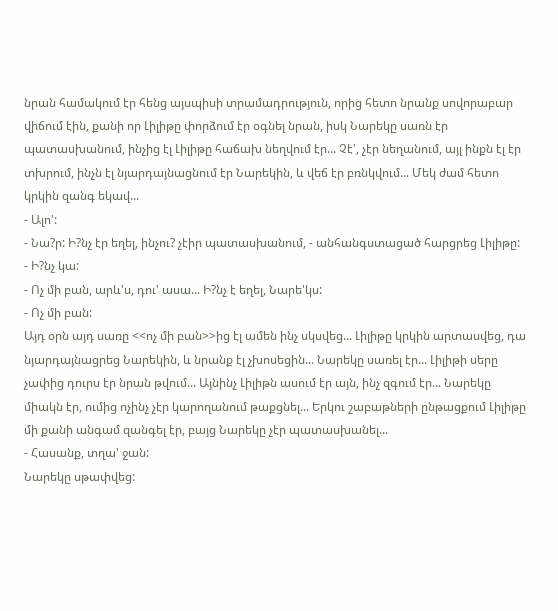նրան համակում էր հենց այսպիսի տրամադրություն, որից հետո նրանք սովորաբար վիճում էին, քանի որ Լիլիթը փորձում էր օգնել նրան, իսկ Նարեկը սառն էր պատասխանում, ինչից էլ Լիլիթը հաճախ նեղվում էր... Չէ', չէր նեղանում, այլ ինքն էլ էր տխրում, ինչն էլ նյարդայնացնում էր Նարեկին, և վեճ էր բռնկվում... Մեկ ժամ հետո կրկին զանգ եկավ...
- Ալո':
- Նա?ր: Ի?նչ էր եղել, ինչու? չէիր պատասխանում, - անհանգստացած հարցրեց Լիլիթը:
- Ի?նչ կա:
- Ոչ մի բան, արև'ս, դու' ասա... Ի?նչ է եղել, Նարե'կս:
- Ոչ մի բան:
Այդ օրն այդ սառը <<ոչ մի բան>>ից էլ ամեն ինչ սկսվեց... Լիլիթը կրկին արտասվեց, դա նյարդայնացրեց Նարեկին, և նրանք էլ չխոսեցին... Նարեկը սառել էր... Լիլիթի սերը չափից դուրս էր նրան թվում... Այնինչ Լիլիթն ասում էր այն, ինչ զգում էր... Նարեկը միակն էր, ումից ոչինչ չէր կարողանում թաքցնել... Երկու շաբաթների ընթացքում Լիլիթը մի քանի անգամ զանգել էր, բայց Նարեկը չէր պատասխանել...
- Հասանք, տղա' ջան:
Նարեկը սթափվեց: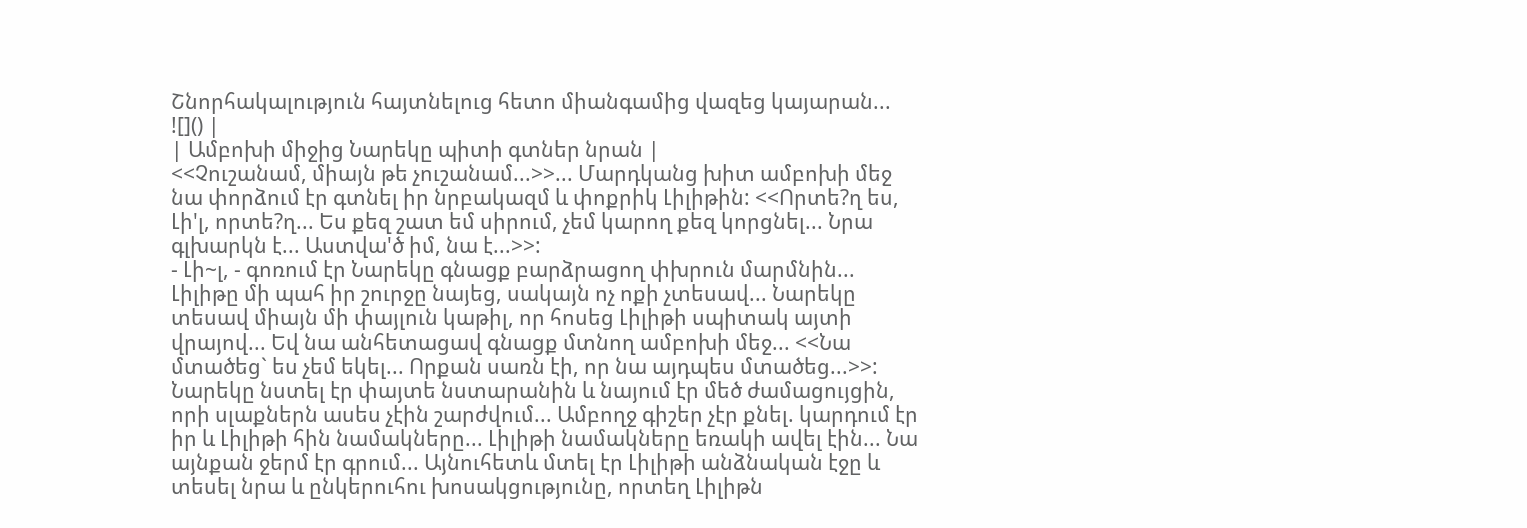Շնորհակալություն հայտնելուց հետո միանգամից վազեց կայարան...
![]() |
| Ամբոխի միջից Նարեկը պիտի գտներ նրան |
<<Չուշանամ, միայն թե չուշանամ...>>... Մարդկանց խիտ ամբոխի մեջ նա փորձում էր գտնել իր նրբակազմ և փոքրիկ Լիլիթին: <<Որտե?ղ ես, Լի'լ, որտե?ղ... Ես քեզ շատ եմ սիրում, չեմ կարող քեզ կորցնել... Նրա գլխարկն է... Աստվա'ծ իմ, նա է...>>:
- Լի~լ, - գոռում էր Նարեկը գնացք բարձրացող փխրուն մարմնին...
Լիլիթը մի պահ իր շուրջը նայեց, սակայն ոչ ոքի չտեսավ... Նարեկը տեսավ միայն մի փայլուն կաթիլ, որ հոսեց Լիլիթի սպիտակ այտի վրայով... Եվ նա անհետացավ գնացք մտնող ամբոխի մեջ... <<Նա մտածեց` ես չեմ եկել... Որքան սառն էի, որ նա այդպես մտածեց...>>:
Նարեկը նստել էր փայտե նստարանին և նայում էր մեծ ժամացույցին, որի սլաքներն ասես չէին շարժվում... Ամբողջ գիշեր չէր քնել. կարդում էր իր և Լիլիթի հին նամակները... Լիլիթի նամակները եռակի ավել էին... Նա այնքան ջերմ էր գրում... Այնուհետև մտել էր Լիլիթի անձնական էջը և տեսել նրա և ընկերուհու խոսակցությունը, որտեղ Լիլիթն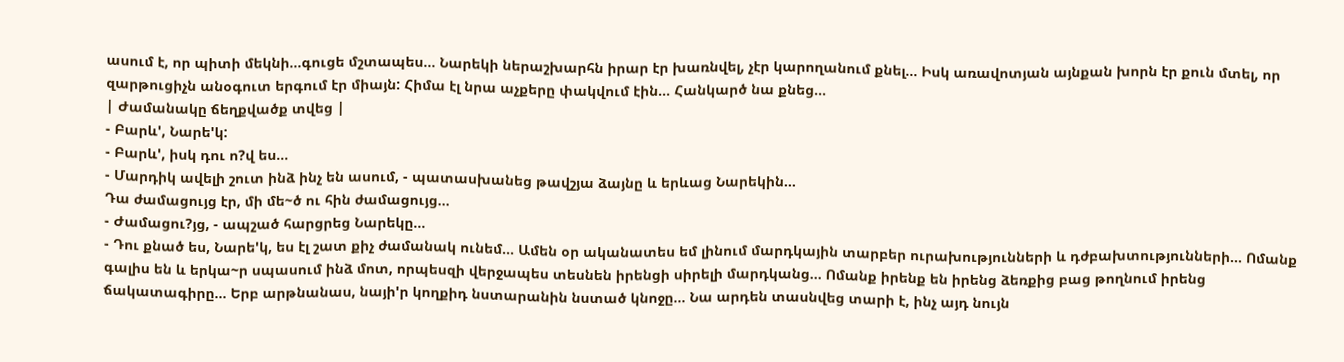ասում է, որ պիտի մեկնի...գուցե մշտապես... Նարեկի ներաշխարհն իրար էր խառնվել, չէր կարողանում քնել... Իսկ առավոտյան այնքան խորն էր քուն մտել, որ զարթուցիչն անօգուտ երգում էր միայն: Հիմա էլ նրա աչքերը փակվում էին... Հանկարծ նա քնեց...
| Ժամանակը ճեղքվածք տվեց |
- Բարև', Նարե'կ:
- Բարև', իսկ դու ո?վ ես...
- Մարդիկ ավելի շուտ ինձ ինչ են ասում, - պատասխանեց թավշյա ձայնը և երևաց Նարեկին...
Դա ժամացույց էր, մի մե~ծ ու հին ժամացույց...
- Ժամացու?յց, - ապշած հարցրեց Նարեկը...
- Դու քնած ես, Նարե'կ, ես էլ շատ քիչ ժամանակ ունեմ... Ամեն օր ականատես եմ լինում մարդկային տարբեր ուրախությունների և դժբախտությունների... Ոմանք գալիս են և երկա~ր սպասում ինձ մոտ, որպեսզի վերջապես տեսնեն իրենցի սիրելի մարդկանց... Ոմանք իրենք են իրենց ձեռքից բաց թողնում իրենց ճակատագիրը... Երբ արթնանաս, նայի'ր կողքիդ նստարանին նստած կնոջը... Նա արդեն տասնվեց տարի է, ինչ այդ նույն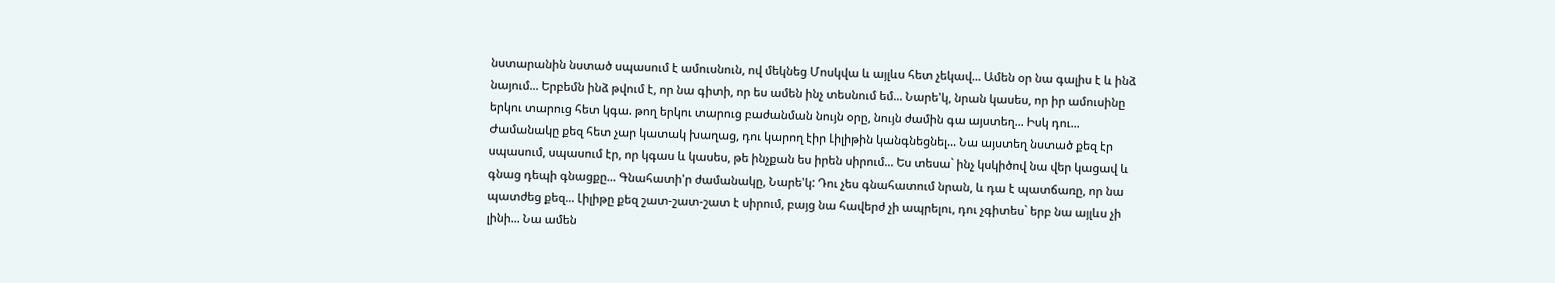նստարանին նստած սպասում է ամուսնուն, ով մեկնեց Մոսկվա և այլևս հետ չեկավ... Ամեն օր նա գալիս է և ինձ նայում... Երբեմն ինձ թվում է, որ նա գիտի, որ ես ամեն ինչ տեսնում եմ... Նարե'կ, նրան կասես, որ իր ամուսինը երկու տարուց հետ կգա. թող երկու տարուց բաժանման նույն օրը, նույն ժամին գա այստեղ... Իսկ դու... Ժամանակը քեզ հետ չար կատակ խաղաց, դու կարող էիր Լիլիթին կանգնեցնել... Նա այստեղ նստած քեզ էր սպասում, սպասում էր, որ կգաս և կասես, թե ինչքան ես իրեն սիրում... Ես տեսա` ինչ կսկիծով նա վեր կացավ և գնաց դեպի գնացքը... Գնահատի'ր ժամանակը, Նարե'կ: Դու չես գնահատում նրան, և դա է պատճառը, որ նա պատժեց քեզ... Լիլիթը քեզ շատ-շատ-շատ է սիրում, բայց նա հավերժ չի ապրելու, դու չգիտես` երբ նա այլևս չի լինի... Նա ամեն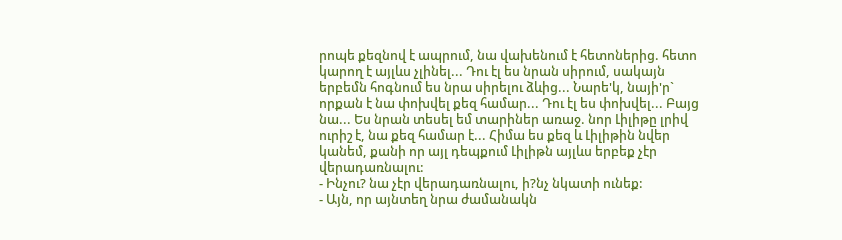րոպե քեզնով է ապրում, նա վախենում է հետոներից. հետո կարող է այլևս չլինել... Դու էլ ես նրան սիրում, սակայն երբեմն հոգնում ես նրա սիրելու ձևից... Նարե'կ, նայի'ր` որքան է նա փոխվել քեզ համար... Դու էլ ես փոխվել... Բայց նա... Ես նրան տեսել եմ տարիներ առաջ. նոր Լիլիթը լրիվ ուրիշ է, նա քեզ համար է... Հիմա ես քեզ և Լիլիթին նվեր կանեմ, քանի որ այլ դեպքում Լիլիթն այլևս երբեք չէր վերադառնալու:
- Ինչու? նա չէր վերադառնալու, ի?նչ նկատի ունեք:
- Այն, որ այնտեղ նրա ժամանակն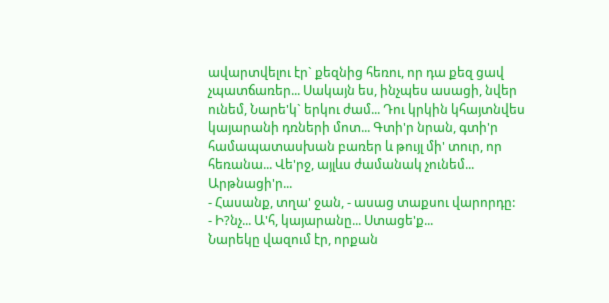ավարտվելու էր` քեզնից հեռու, որ դա քեզ ցավ չպատճառեր... Սակայն ես, ինչպես ասացի, նվեր ունեմ, Նարե'կ` երկու ժամ... Դու կրկին կհայտնվես կայարանի դռների մոտ... Գտի'ր նրան, գտի'ր համապատասխան բառեր և թույլ մի' տուր, որ հեռանա... Վե'րջ, այլևս ժամանակ չունեմ... Արթնացի'ր...
- Հասանք, տղա' ջան, - ասաց տաքսու վարորդը:
- Ի?նչ... Ա'հ, կայարանը... Ստացե'ք...
Նարեկը վազում էր, որքան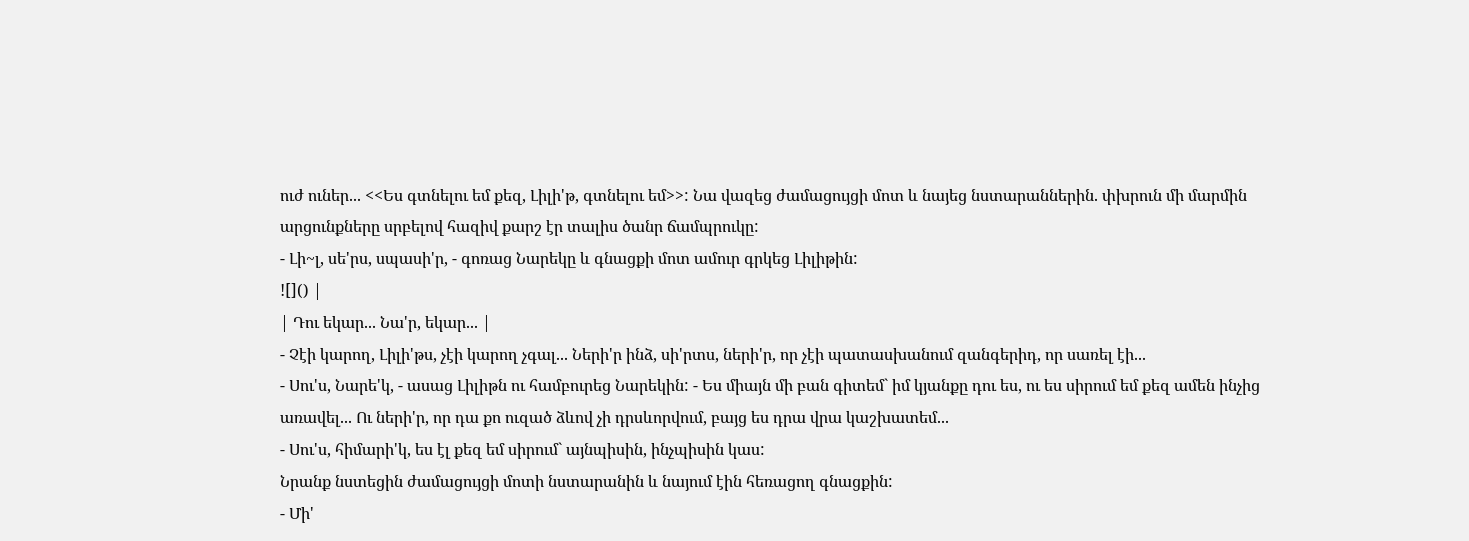ուժ ուներ... <<Ես գտնելու եմ քեզ, Լիլի'թ, գտնելու եմ>>: Նա վազեց ժամացույցի մոտ և նայեց նստարաններին. փխրուն մի մարմին արցունքները սրբելով հազիվ քարշ էր տալիս ծանր ճամպրուկը:
- Լի~լ, սե'րս, սպասի'ր, - գոռաց Նարեկը և գնացքի մոտ ամուր գրկեց Լիլիթին:
![]() |
| Դու եկար... Նա'ր, եկար... |
- Չէի կարող, Լիլի'թս, չէի կարող չգալ... Ների'ր ինձ, սի'րտս, ների'ր, որ չէի պատասխանում զանգերիդ, որ սառել էի...
- Սու'ս, Նարե'կ, - ասաց Լիլիթն ու համբուրեց Նարեկին: - Ես միայն մի բան գիտեմ` իմ կյանքը դու ես, ու ես սիրում եմ քեզ ամեն ինչից առավել... Ու ների'ր, որ դա քո ուզած ձևով չի դրսևորվում, բայց ես դրա վրա կաշխատեմ...
- Սու'ս, հիմարի'կ, ես էլ քեզ եմ սիրում` այնպիսին, ինչպիսին կաս:
Նրանք նստեցին ժամացույցի մոտի նստարանին և նայում էին հեռացող գնացքին:
- Մի'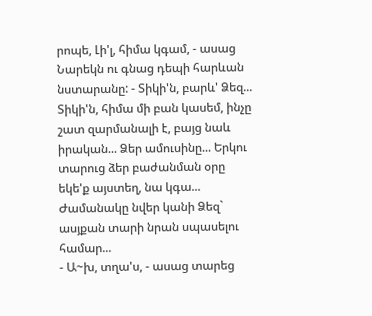րոպե, Լի'լ, հիմա կգամ, - ասաց Նարեկն ու գնաց դեպի հարևան նստարանը: - Տիկի'ն, բարև' Ձեզ... Տիկի'ն, հիմա մի բան կասեմ, ինչը շատ զարմանալի է, բայց նաև իրական... Ձեր ամուսինը... Երկու տարուց ձեր բաժանման օրը եկե'ք այստեղ, նա կգա... Ժամանակը նվեր կանի Ձեզ` ասյքան տարի նրան սպասելու համար...
- Ա~խ, տղա'ս, - ասաց տարեց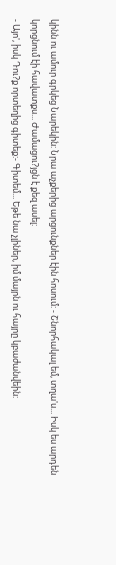կինն ու ամուր գրկեց Նարեկին: Նրա աչքերից արցունքներ էին հոսում: - Շնորհակալ եմ, տղա'ս... Իսկ ես արդեն կորցնում էի հավատքս... Ժամացու?յցն է քեզ ասել:
- Այո', իսկ Դու?ք որտեղից գիտեք:- Գիտեմ... Եթե նա չլիներ, իմ մայրն ու հայրը կբաժանվեին: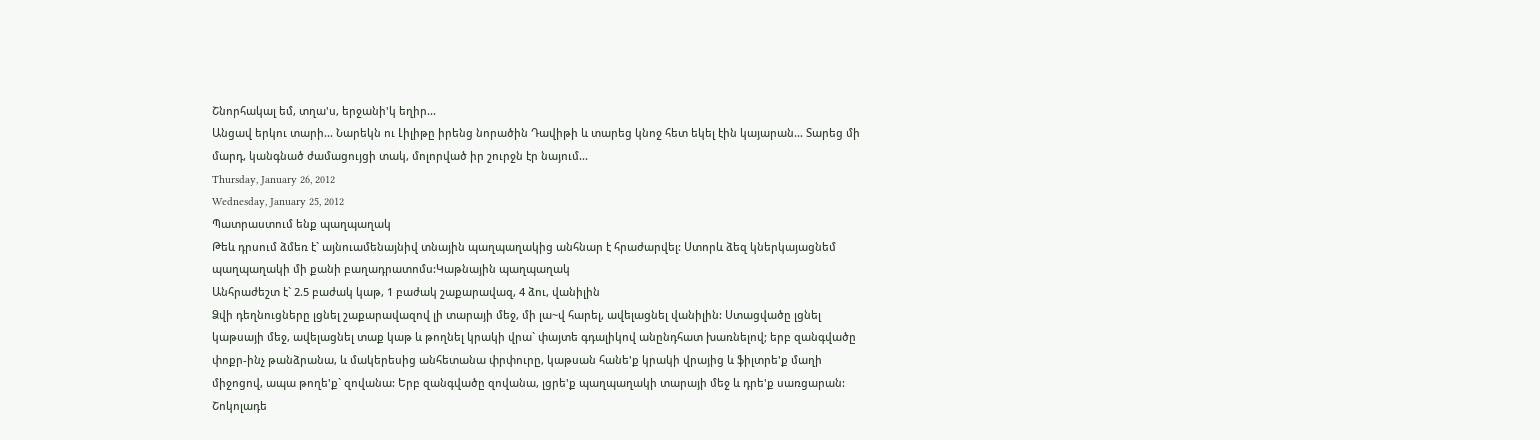Շնորհակալ եմ, տղա'ս, երջանի'կ եղիր...
Անցավ երկու տարի... Նարեկն ու Լիլիթը իրենց նորածին Դավիթի և տարեց կնոջ հետ եկել էին կայարան... Տարեց մի մարդ, կանգնած ժամացույցի տակ, մոլորված իր շուրջն էր նայում...
Thursday, January 26, 2012
Wednesday, January 25, 2012
Պատրաստում ենք պաղպաղակ
Թեև դրսում ձմեռ է` այնուամենայնիվ տնային պաղպաղակից անհնար է հրաժարվել: Ստորև ձեզ կներկայացնեմ պաղպաղակի մի քանի բաղադրատոմս:Կաթնային պաղպաղակ
Անհրաժեշտ է` 2.5 բաժակ կաթ, 1 բաժակ շաքարավազ, 4 ձու, վանիլին
Ձվի դեղնուցները լցնել շաքարավազով լի տարայի մեջ, մի լա~վ հարել, ավելացնել վանիլին: Ստացվածը լցնել կաթսայի մեջ, ավելացնել տաք կաթ և թողնել կրակի վրա` փայտե գդալիկով անընդհատ խառնելով; երբ զանգվածը փոքր-ինչ թանձրանա, և մակերեսից անհետանա փրփուրը, կաթսան հանե'ք կրակի վրայից և ֆիլտրե'ք մաղի միջոցով, ապա թողե'ք` զովանա: Երբ զանգվածը զովանա, լցրե'ք պաղպաղակի տարայի մեջ և դրե'ք սառցարան:
Շոկոլադե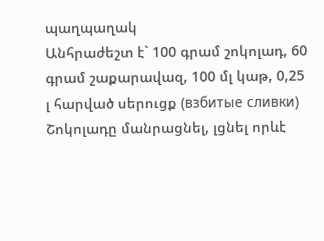պաղպաղակ
Անհրաժեշտ է` 100 գրամ շոկոլադ, 60 գրամ շաքարավազ, 100 մլ կաթ, 0,25 լ հարված սերուցք (взбитые сливки)
Շոկոլադը մանրացնել, լցնել որևէ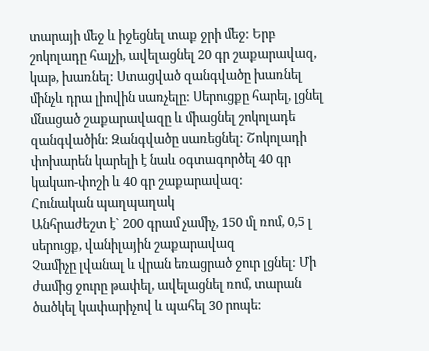տարայի մեջ և իջեցնել տաք ջրի մեջ: Երբ շոկոլադը հալչի, ավելացնել 20 գր շաքարավազ, կաթ, խառնել: Ստացված զանգվածը խառնել մինչև դրա լիովին սառչելը: Սերուցքը հարել, լցնել մնացած շաքարավազը և միացնել շոկոլադե զանգվածին: Զանգվածը սառեցնել: Շոկոլադի փոխարեն կարելի է նաև օգտագործել 40 գր կակաո-փոշի և 40 գր շաքարավազ:
Հունական պաղպաղակ
Անհրաժեշտ է` 200 գրամ չամիչ, 150 մլ ռոմ, 0,5 լ սերուցք, վանիլային շաքարավազ
Չամիչը լվանալ և վրան եռացրած ջուր լցնել: Մի ժամից ջուրը թափել, ավելացնել ռոմ, տարան ծածկել կափարիչով և պահել 30 րոպե: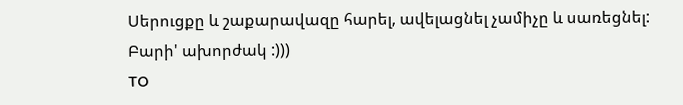Սերուցքը և շաքարավազը հարել, ավելացնել չամիչը և սառեցնել:
Բարի' ախորժակ :)))
TO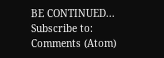BE CONTINUED...
Subscribe to:
Comments (Atom)